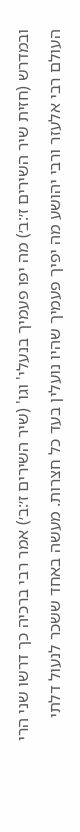ובמדרש (חזית שיר השירים ז׳:ב׳) מה יפו פעמיך בנעלי' וגו' (שיר השירים ז׳:ב׳) אמר רבי ברכיה כך דרשו שני הרי העולם רבי אלעזר ורבי יהושע מה יפיך פעמיך שהיו נועלין בעד כל חצרות. מעשה באחד ששכר לנעול דלתי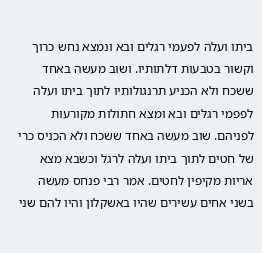ביתו ועלה לפעמי רגלים ובא ונמצא נחש כרוך וקשור בטבעות דלתותיו. ושוב מעשה באחד ששכח ולא הכניע תרנגולותיו לתוך ביתו ועלה לפפמי רגלים ובא ומצא חתולות מקורעות לפניהם. שוב מעשה באחד ששכח ולא הכניס כרי של חטים לתוך ביתו ועלה לרגל וכשבא מצא אריות מקיפין לחטים. אמר רבי פנחס מעשה בשני אחים עשירים שהיו באשקלון והיו להם שני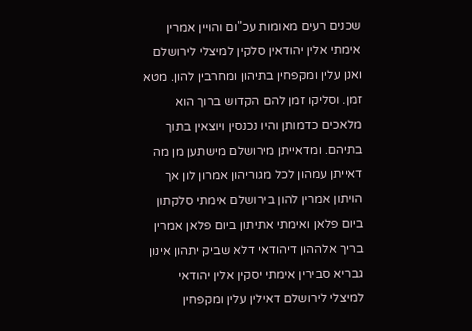שכנים רעים מאומות עכ"ום והויין אמרין אימתי אלין יהודאין סלקין למיצלי לירושלם ואנן עלין ומקפחין בתיהון ומחרבין להון. מטא זמן. וסליקו זמן להם הקדוש ברוך הוא מלאכים כדמותן והיו נכנסין ויוצאין בתוך בתיהם. ומדאייתן מירושלם מישתען מן מה דאייתן עמהון לכל מגוריהון אמרון לון אך הויתון אמרין להון בירושלם אימתי סלקתון ביום פלאן ואימתי אתיתון ביום פלאן אמרין בריך אלההון דיהודאי דלא שביק יתהון אינון גבריא סבירין אימתי יסקין אלין יהודאי למיצלי לירושלם דאילין עלין ומקפחין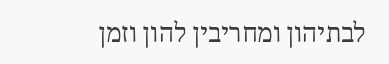לבתיהון ומחריבין להון וזמן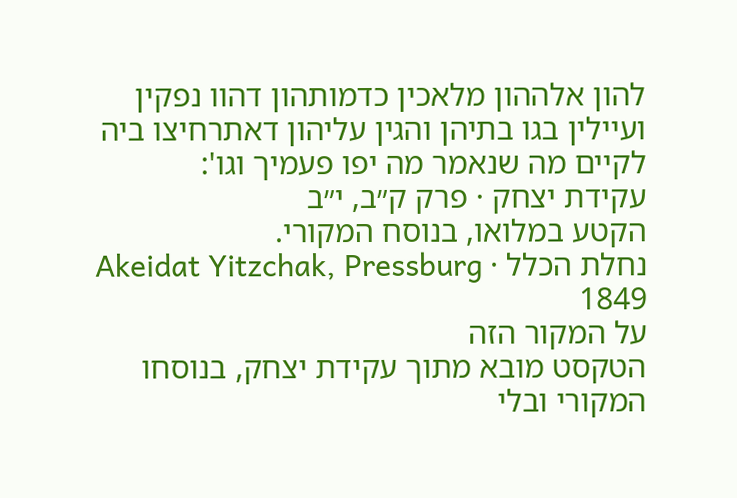להון אלההון מלאכין כדמותהון דהוו נפקין ועיילין בגו בתיהן והגין עליהון דאתרחיצו ביה לקיים מה שנאמר מה יפו פעמיך וגו':
עקידת יצחק · פרק ק״ב, י״ב
הקטע במלואו, בנוסח המקורי.
נחלת הכלל · Akeidat Yitzchak, Pressburg 1849
על המקור הזה
הטקסט מובא מתוך עקידת יצחק, בנוסחו המקורי ובלי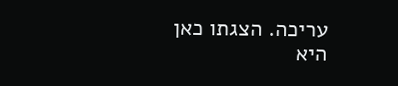עריכה. הצגתו כאן היא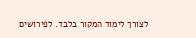לצורך לימוד המקור בלבד. לפירושים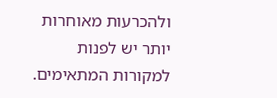ולהכרעות מאוחרות יותר יש לפנות למקורות המתאימים.